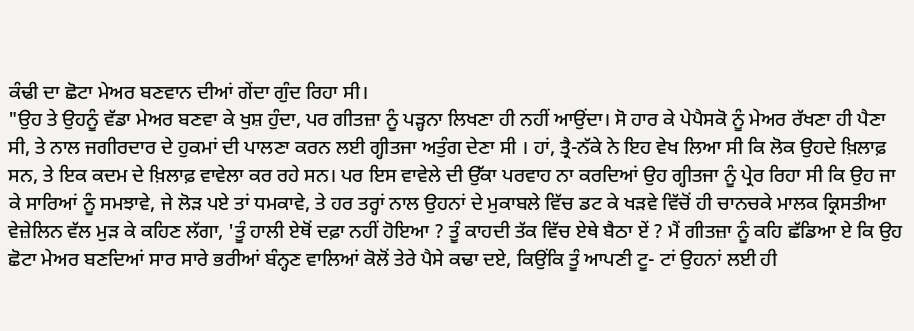ਕੰਢੀ ਦਾ ਛੋਟਾ ਮੇਅਰ ਬਣਵਾਨ ਦੀਆਂ ਗੇਂਦਾ ਗੁੰਦ ਰਿਹਾ ਸੀ।
"ਉਹ ਤੇ ਉਹਨੂੰ ਵੱਡਾ ਮੇਅਰ ਬਣਵਾ ਕੇ ਖੁਸ਼ ਹੁੰਦਾ, ਪਰ ਗੀਤਜ਼ਾ ਨੂੰ ਪੜ੍ਹਨਾ ਲਿਖਣਾ ਹੀ ਨਹੀਂ ਆਉਂਦਾ। ਸੋ ਹਾਰ ਕੇ ਪੇਪੈਸਕੋ ਨੂੰ ਮੇਅਰ ਰੱਖਣਾ ਹੀ ਪੈਣਾ ਸੀ, ਤੇ ਨਾਲ ਜਗੀਰਦਾਰ ਦੇ ਹੁਕਮਾਂ ਦੀ ਪਾਲਣਾ ਕਰਨ ਲਈ ਗ੍ਹੀਤਜਾ ਅਤੁੰਗ ਦੇਣਾ ਸੀ । ਹਾਂ, ਤ੍ਰੈ-ਨੱਕੇ ਨੇ ਇਹ ਵੇਖ ਲਿਆ ਸੀ ਕਿ ਲੋਕ ਉਹਦੇ ਖ਼ਿਲਾਫ਼ ਸਨ, ਤੇ ਇਕ ਕਦਮ ਦੇ ਖ਼ਿਲਾਫ਼ ਵਾਵੇਲਾ ਕਰ ਰਹੇ ਸਨ। ਪਰ ਇਸ ਵਾਵੇਲੇ ਦੀ ਉੱਕਾ ਪਰਵਾਹ ਨਾ ਕਰਦਿਆਂ ਉਹ ਗ੍ਹੀਤਜਾ ਨੂੰ ਪ੍ਰੇਰ ਰਿਹਾ ਸੀ ਕਿ ਉਹ ਜਾ ਕੇ ਸਾਰਿਆਂ ਨੂੰ ਸਮਝਾਵੇ, ਜੇ ਲੋੜ ਪਏ ਤਾਂ ਧਮਕਾਵੇ, ਤੇ ਹਰ ਤਰ੍ਹਾਂ ਨਾਲ ਉਹਨਾਂ ਦੇ ਮੁਕਾਬਲੇ ਵਿੱਚ ਡਟ ਕੇ ਖੜਵੇ ਵਿੱਚੋਂ ਹੀ ਚਾਨਚਕੇ ਮਾਲਕ ਕ੍ਰਿਸਤੀਆ ਵੇਜ਼ੇਲਿਨ ਵੱਲ ਮੁੜ ਕੇ ਕਹਿਣ ਲੱਗਾ, 'ਤੂੰ ਹਾਲੀ ਏਥੋਂ ਦਫ਼ਾ ਨਹੀਂ ਹੋਇਆ ? ਤੂੰ ਕਾਹਦੀ ਤੱਕ ਵਿੱਚ ਏਥੇ ਬੈਠਾ ਏਂ ? ਮੈਂ ਗੀਤਜ਼ਾ ਨੂੰ ਕਹਿ ਛੱਡਿਆ ਏ ਕਿ ਉਹ ਛੋਟਾ ਮੇਅਰ ਬਣਦਿਆਂ ਸਾਰ ਸਾਰੇ ਭਰੀਆਂ ਬੰਨ੍ਹਣ ਵਾਲਿਆਂ ਕੋਲੋਂ ਤੇਰੇ ਪੈਸੇ ਕਢਾ ਦਏ, ਕਿਉਂਕਿ ਤੂੰ ਆਪਣੀ ਟੂ- ਟਾਂ ਉਹਨਾਂ ਲਈ ਹੀ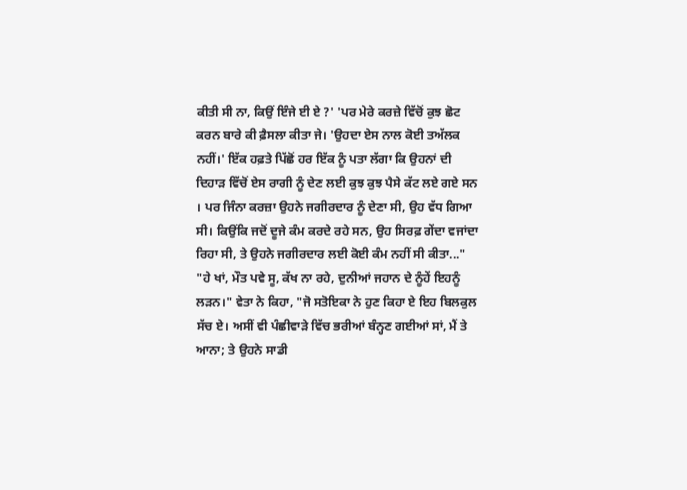ਕੀਤੀ ਸੀ ਨਾ, ਕਿਉਂ ਇੰਜੇ ਈ ਏ ?' 'ਪਰ ਮੇਰੇ ਕਰਜ਼ੇ ਵਿੱਚੋਂ ਕੁਝ ਛੋਟ ਕਰਨ ਬਾਰੇ ਕੀ ਫ਼ੈਸਲਾ ਕੀਤਾ ਜੇ। 'ਉਹਦਾ ਏਸ ਨਾਲ ਕੋਈ ਤਅੱਲਕ ਨਹੀਂ।' ਇੱਕ ਹਫ਼ਤੇ ਪਿੱਛੋਂ ਹਰ ਇੱਕ ਨੂੰ ਪਤਾ ਲੱਗਾ ਕਿ ਉਹਨਾਂ ਦੀ ਦਿਹਾੜ ਵਿੱਚੋਂ ਏਸ ਰਾਗੀ ਨੂੰ ਦੇਣ ਲਈ ਕੁਝ ਕੁਝ ਪੈਸੇ ਕੱਟ ਲਏ ਗਏ ਸਨ । ਪਰ ਜਿੰਨਾ ਕਰਜ਼ਾ ਉਹਨੇ ਜਗੀਰਦਾਰ ਨੂੰ ਦੇਣਾ ਸੀ, ਉਹ ਵੱਧ ਗਿਆ ਸੀ। ਕਿਉਂਕਿ ਜਦੋਂ ਦੂਜੇ ਕੰਮ ਕਰਦੇ ਰਹੇ ਸਨ, ਉਹ ਸਿਰਫ਼ ਗੇਂਦਾ ਵਜਾਂਦਾ ਰਿਹਾ ਸੀ, ਤੇ ਉਹਨੇ ਜਗੀਰਦਾਰ ਲਈ ਕੋਈ ਕੰਮ ਨਹੀਂ ਸੀ ਕੀਤਾ..."
"ਹੇ ਖਾਂ, ਮੌਤ ਪਵੇ ਸੂ, ਕੱਖ ਨਾ ਰਹੇ, ਦੁਨੀਆਂ ਜਹਾਨ ਦੇ ਨੂੰਹੇਂ ਇਹਨੂੰ ਲੜਨ।" ਵੇਤਾ ਨੇ ਕਿਹਾ, "ਜੋ ਸਤੋਇਕਾ ਨੇ ਹੁਣ ਕਿਹਾ ਏ ਇਹ ਬਿਲਕੁਲ ਸੱਚ ਏ। ਅਸੀਂ ਵੀ ਪੰਛੀਵਾੜੇ ਵਿੱਚ ਭਰੀਆਂ ਬੰਨ੍ਹਣ ਗਈਆਂ ਸਾਂ, ਮੈਂ ਤੇ ਆਨਾ; ਤੇ ਉਹਨੇ ਸਾਡੀ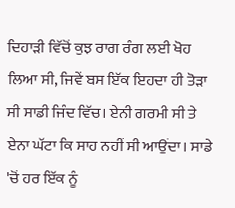ਦਿਹਾੜੀ ਵਿੱਚੋਂ ਕੁਝ ਰਾਗ ਰੰਗ ਲਈ ਖੋਹ ਲਿਆ ਸੀ, ਜਿਵੇਂ ਬਸ ਇੱਕ ਇਹਦਾ ਹੀ ਤੋੜਾ ਸੀ ਸਾਡੀ ਜਿੰਦ ਵਿੱਚ। ਏਨੀ ਗਰਮੀ ਸੀ ਤੇ ਏਨਾ ਘੱਟਾ ਕਿ ਸਾਹ ਨਹੀਂ ਸੀ ਆਉਂਦਾ। ਸਾਡੇ 'ਚੋਂ ਹਰ ਇੱਕ ਨੂੰ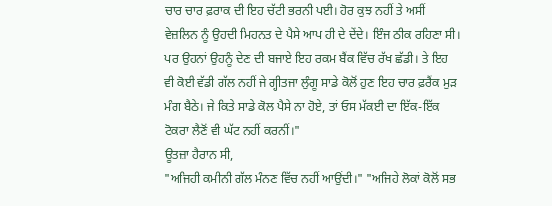ਚਾਰ ਚਾਰ ਫ਼ਰਾਕ ਦੀ ਇਹ ਚੱਟੀ ਭਰਨੀ ਪਈ। ਹੋਰ ਕੁਝ ਨਹੀਂ ਤੇ ਅਸੀਂ ਵੇਜ਼ਲਿਨ ਨੂੰ ਉਹਦੀ ਮਿਹਨਤ ਦੇ ਪੈਸੇ ਆਪ ਹੀ ਦੇ ਦੇਂਦੇ। ਇੰਜ ਠੀਕ ਰਹਿਣਾ ਸੀ। ਪਰ ਉਹਨਾਂ ਉਹਨੂੰ ਦੇਣ ਦੀ ਬਜਾਏ ਇਹ ਰਕਮ ਬੈਂਕ ਵਿੱਚ ਰੱਖ ਛੱਡੀ। ਤੇ ਇਹ ਵੀ ਕੋਈ ਵੱਡੀ ਗੱਲ ਨਹੀਂ ਜੇ ਗ੍ਹੀਤਜਾ ਲੁੰਗੂ ਸਾਡੇ ਕੋਲੋਂ ਹੁਣ ਇਹ ਚਾਰ ਫ਼ਰੈਂਕ ਮੁੜ ਮੰਗ ਬੈਠੇ। ਜੇ ਕਿਤੇ ਸਾਡੇ ਕੋਲ ਪੈਸੇ ਨਾ ਹੋਏ, ਤਾਂ ਓਸ ਮੱਕਈ ਦਾ ਇੱਕ-ਇੱਕ ਟੋਕਰਾ ਲੈਣੋਂ ਵੀ ਘੱਟ ਨਹੀਂ ਕਰਨੀਂ।"
ਊਤਜ਼ਾ ਹੈਰਾਨ ਸੀ,
"ਅਜਿਹੀ ਕਮੀਨੀ ਗੱਲ ਮੰਨਣ ਵਿੱਚ ਨਹੀਂ ਆਉਂਦੀ।" "ਅਜਿਹੇ ਲੋਕਾਂ ਕੋਲੋਂ ਸਭ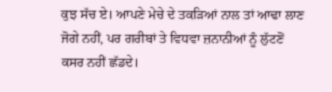ਕੁਝ ਸੱਚ ਏ। ਆਪਣੇ ਮੇਚੇ ਦੇ ਤਕੜਿਆਂ ਨਾਲ ਤਾਂ ਆਢਾ ਲਾਣ ਜੋਗੇ ਨਹੀਂ, ਪਰ ਗਰੀਬਾਂ ਤੇ ਵਿਧਵਾ ਜ਼ਨਾਨੀਆਂ ਨੂੰ ਲੁੱਟਣੋਂ ਕਸਰ ਨਹੀਂ ਛੱਡਦੇ।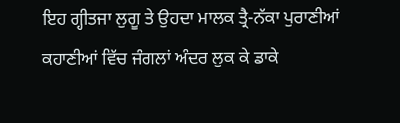ਇਹ ਗ੍ਹੀਤਜਾ ਲੁਗੂ ਤੇ ਉਹਦਾ ਮਾਲਕ ਤ੍ਰੈ-ਨੱਕਾ ਪੁਰਾਣੀਆਂ ਕਹਾਣੀਆਂ ਵਿੱਚ ਜੰਗਲਾਂ ਅੰਦਰ ਲੁਕ ਕੇ ਡਾਕੇ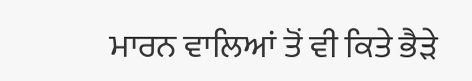ਮਾਰਨ ਵਾਲਿਆਂ ਤੋਂ ਵੀ ਕਿਤੇ ਭੈੜੇ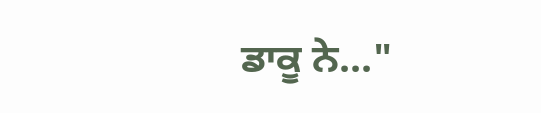ਡਾਕੂ ਨੇ..."